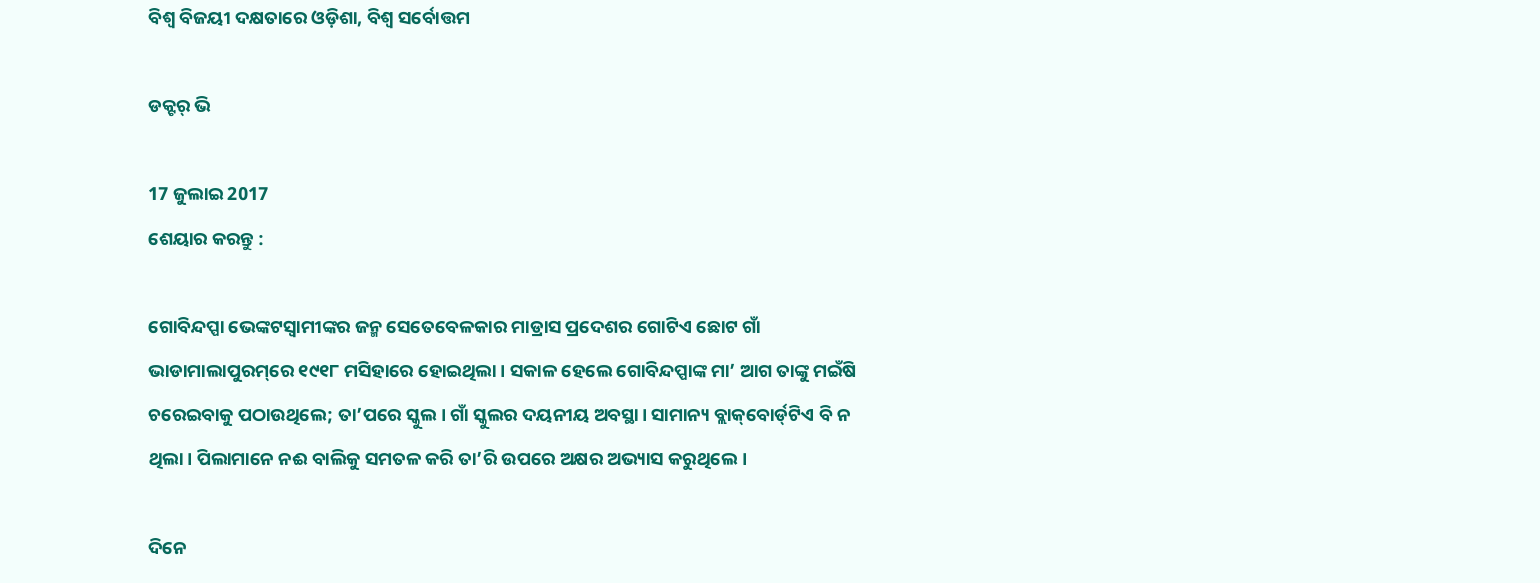ବିଶ୍ଵ ବିଜୟୀ ଦକ୍ଷତାରେ ଓଡ଼ିଶା, ବିଶ୍ଵ ସର୍ବୋତ୍ତମ

ଡକ୍ଟର୍‌ ଭି

17 ଜୁଲାଇ 2017
ଶେୟାର କରନ୍ତୁ :

ଗୋବିନ୍ଦପ୍ପା ଭେଙ୍କଟସ୍ବାମୀଙ୍କର ଜନ୍ମ ସେତେବେଳକାର ମାଡ୍ରାସ ପ୍ରଦେଶର ଗୋଟିଏ ଛୋଟ ଗାଁ ଭାଡାମାଲାପୁରମ୍‌ରେ ୧୯୧୮ ମସିହାରେ ହୋଇଥିଲା। ସକାଳ ହେଲେ ଗୋବିନ୍ଦପ୍ପାଙ୍କ ମା’ ଆଗ ତାଙ୍କୁ ମଇଁଷି ଚରେଇବାକୁ ପଠାଉଥିଲେ; ତା’ପରେ ସ୍କୁଲ। ଗାଁ ସ୍କୁଲର ଦୟନୀୟ ଅବସ୍ଥା। ସାମାନ୍ୟ ବ୍ଲାକ୍‌ବୋର୍ଡ୍‌ଟିଏ ବି ନ ଥିଲା। ପିଲାମାନେ ନଈ ବାଲିକୁ ସମତଳ କରି ତା’ରି ଉପରେ ଅକ୍ଷର ଅଭ୍ୟାସ କରୁଥିଲେ।

ଦିନେ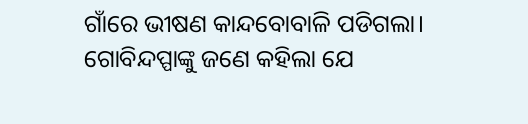ଗାଁରେ ଭୀଷଣ କାନ୍ଦବୋବାଳି ପଡିଗଲା। ଗୋବିନ୍ଦପ୍ପାଙ୍କୁ ଜଣେ କହିଲା ଯେ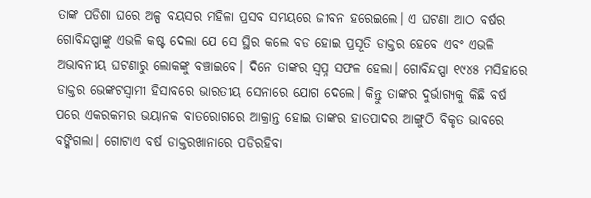ତାଙ୍କ ପଡିଶା ଘରେ ଅଳ୍ପ ବୟସର ମହିଳା ପ୍ରସବ ସମୟରେ ଜୀବନ ହରେଇଲେ। ଏ ଘଟଣା ଆଠ ବର୍ଷର ଗୋବିନ୍ଦପ୍ପାଙ୍କୁ ଏଭଳି କଷ୍ଟ ଦେଲା ଯେ ସେ ସ୍ଥିର କଲେ ବଡ ହୋଇ ପ୍ରସୂତି ଡାକ୍ତର ହେବେ ଏବଂ ଏଭଳି ଅଭାବନୀୟ ଘଟଣାରୁ ଲୋକଙ୍କୁ ବଞ୍ଚାଇବେ। ଦିନେ ତାଙ୍କର ସ୍ବପ୍ନ ସଫଳ ହେଲା। ଗୋବିନ୍ଦପ୍ପା ୧୯୪୫ ମସିହାରେ ଡାକ୍ତର ଭେଙ୍କଟସ୍ବାମୀ ହିସାବରେ ଭାରତୀୟ ସେନାରେ ଯୋଗ ଦେଲେ। କିନ୍ତୁ ତାଙ୍କର ଦୁର୍ଭାଗ୍ୟକୁ କିଛି ବର୍ଷ ପରେ ଏକରକମର ଭୟାନକ ବାତରୋଗରେ ଆକ୍ରାନ୍ତ ହୋଇ ତାଙ୍କର ହାତପାଦର ଆଙ୍ଗୁଠି ବିକୃତ ଭାବରେ ବଙ୍କିଗଲା। ଗୋଟାଏ ବର୍ଷ ଡାକ୍ତରଖାନାରେ ପଡିରହିବା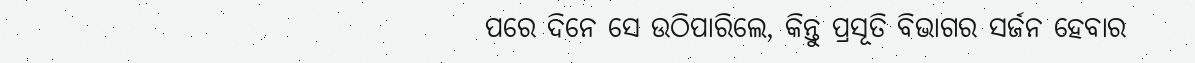ପରେ ଦିନେ ସେ ଉଠିପାରିଲେ, କିନ୍ତୁ ପ୍ରସୂତି ବିଭାଗର ସର୍ଜନ ହେବାର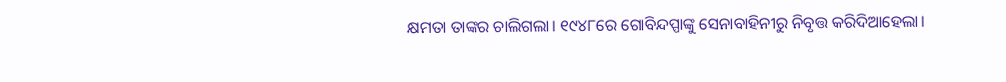କ୍ଷମତା ତାଙ୍କର ଚାଲିଗଲା। ୧୯୪୮ରେ ଗୋବିନ୍ଦପ୍ପାଙ୍କୁ ସେନାବାହିନୀରୁ ନିବୃତ୍ତ କରିଦିଆହେଲା।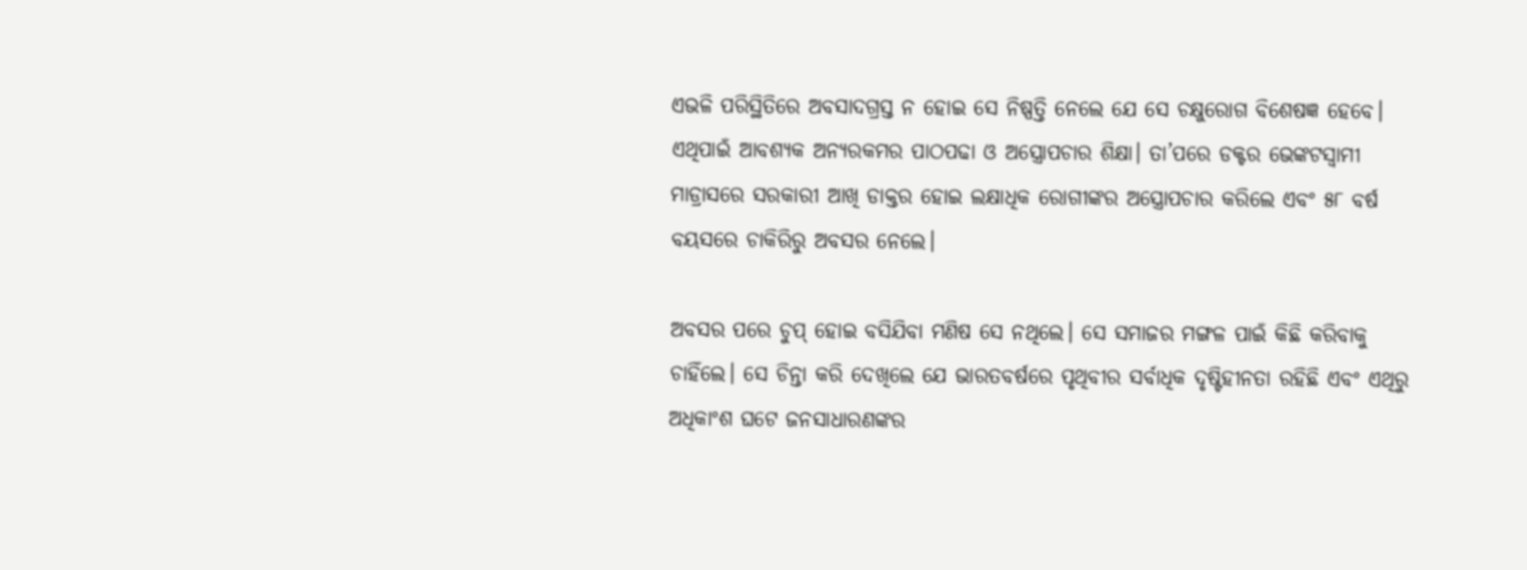ଏଭଳି ପରିସ୍ଥିତିରେ ଅବସାଦଗ୍ରସ୍ତ ନ ହୋଇ ସେ ନିଷ୍ପତ୍ତି ନେଲେ ଯେ ସେ ଚକ୍ଷୁରୋଗ ବିଶେଷଜ୍ଞ ହେବେ। ଏଥିପାଇଁ ଆବଶ୍ୟକ ଅନ୍ୟରକମର ପାଠପଢା ଓ ଅସ୍ତ୍ରୋପଚାର ଶିକ୍ଷା। ତା’ପରେ ଡକ୍ଟର ଭେଙ୍କଟସ୍ବାମୀ ମାଡ୍ରାସରେ ସରକାରୀ ଆଖି ଡାକ୍ତର ହୋଇ ଲକ୍ଷାଧିକ ରୋଗୀଙ୍କର ଅସ୍ତ୍ରୋପଚାର କରିଲେ ଏବଂ ୫୮ ବର୍ଷ ବୟସରେ ଚାକିରିରୁ ଅବସର ନେଲେ।

ଅବସର ପରେ ଚୁପ୍‌ ହୋଇ ବସିଯିବା ମଣିଷ ସେ ନଥିଲେ। ସେ ସମାଜର ମଙ୍ଗଳ ପାଇଁ କିଛି କରିବାକୁ ଚାହିଁଲେ। ସେ ଚିନ୍ତା କରି ଦେଖିଲେ ଯେ ଭାରତବର୍ଷରେ ପୃଥିବୀର ସର୍ବାଧିକ ଦୃଷ୍ଟିହୀନତା ରହିଛି ଏବଂ ଏଥିରୁ ଅଧିକାଂଶ ଘଟେ ଜନସାଧାରଣଙ୍କର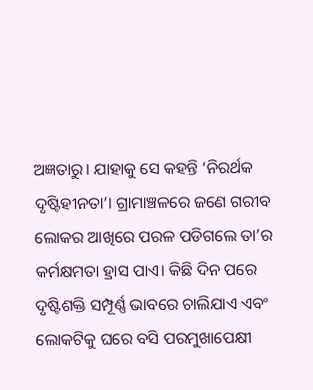ଅଜ୍ଞତାରୁ। ଯାହାକୁ ସେ କହନ୍ତି ‘ନିରର୍ଥକ ଦୃଷ୍ଟିହୀନତା’। ଗ୍ରାମାଞ୍ଚଳରେ ଜଣେ ଗରୀବ ଲୋକର ଆଖିରେ ପରଳ ପଡିଗଲେ ତା’ର କର୍ମକ୍ଷମତା ହ୍ରାସ ପାଏ। କିଛି ଦିନ ପରେ ଦୃଷ୍ଟିଶକ୍ତି ସମ୍ପୂର୍ଣ୍ଣ ଭାବରେ ଚାଲିଯାଏ ଏବଂ ଲୋକଟିକୁ ଘରେ ବସି ପରମୁଖାପେକ୍ଷୀ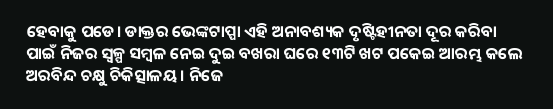ହେବାକୁ ପଡେ। ଡାକ୍ତର ଭେଙ୍କଟାପ୍ପା ଏହି ଅନାବଶ୍ୟକ ଦୃଷ୍ଟିହୀନତା ଦୂର କରିବା ପାଇଁ ନିଜର ସ୍ବଳ୍ପ ସମ୍ବଳ ନେଇ ଦୁଇ ବଖରା ଘରେ ୧୩ଟି ଖଟ ପକେଇ ଆରମ୍ଭ କଲେ ଅରବିନ୍ଦ ଚକ୍ଷୁ ଚିକିତ୍ସାଳୟ। ନିଜେ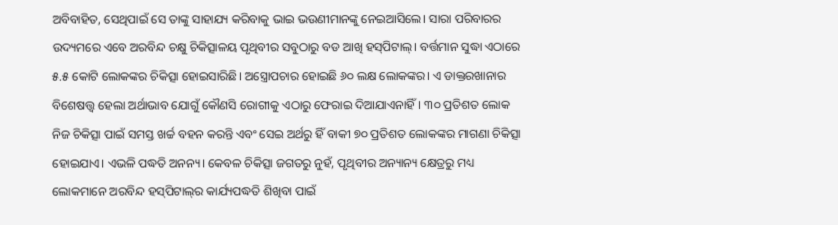ଅବିବାହିତ, ସେଥିପାଇଁ ସେ ତାଙ୍କୁ ସାହାଯ୍ୟ କରିବାକୁ ଭାଇ ଭଉଣୀମାନଙ୍କୁ ନେଇଆସିଲେ। ସାରା ପରିବାରର ଉଦ୍ୟମରେ ଏବେ ଅରବିନ୍ଦ ଚକ୍ଷୁ ଚିକିତ୍ସାଳୟ ପୃଥିବୀର ସବୁଠାରୁ ବଡ ଆଖି ହସ୍‌ପିଟାଲ୍‌। ବର୍ତ୍ତମାନ ସୁଦ୍ଧା ଏଠାରେ ୫.୫ କୋଟି ଲୋକଙ୍କର ଚିକିତ୍ସା ହୋଇସାରିଛି। ଅସ୍ତ୍ରୋପଚାର ହୋଇଛି ୬୦ ଲକ୍ଷ ଲୋକଙ୍କର। ଏ ଡାକ୍ତରଖାନାର ବିଶେଷତ୍ତ୍ବ ହେଲା ଅର୍ଥାଭାବ ଯୋଗୁଁ କୌଣସି ରୋଗୀକୁ ଏଠାରୁ ଫେରାଇ ଦିଆଯାଏନାହିଁ। ୩୦ ପ୍ରତିଶତ ଲୋକ ନିଜ ଚିକିତ୍ସା ପାଇଁ ସମସ୍ତ ଖର୍ଚ୍ଚ ବହନ କରନ୍ତି ଏବଂ ସେଇ ଅର୍ଥରୁ ହିଁ ବାକୀ ୭୦ ପ୍ରତିଶତ ଲୋକଙ୍କର ମାଗଣା ଚିକିତ୍ସା ହୋଇଯାଏ। ଏଭଳି ପଦ୍ଧତି ଅନନ୍ୟ। କେବଳ ଚିକିତ୍ସା ଜଗତରୁ ନୁହଁ, ପୃଥିବୀର ଅନ୍ୟାନ୍ୟ କ୍ଷେତ୍ରରୁ ମଧ୍ୟ ଲୋକମାନେ ଅରବିନ୍ଦ ହସ୍‌ପିଟାଲ୍‌ର କାର୍ଯ୍ୟପଦ୍ଧତି ଶିଖିବା ପାଇଁ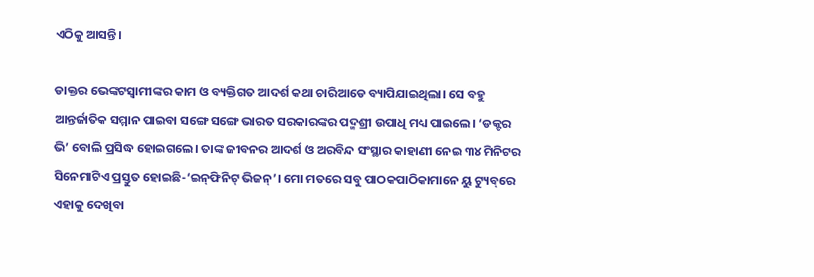ଏଠିକୁ ଆସନ୍ତି।

ଡାକ୍ତର ଭେଙ୍କଟସ୍ବାମୀଙ୍କର କାମ ଓ ବ୍ୟକ୍ତିଗତ ଆଦର୍ଶ କଥା ଚାରିଆଡେ ବ୍ୟାପିଯାଇଥିଲା। ସେ ବହୁ ଆନ୍ତର୍ଜାତିକ ସମ୍ମାନ ପାଇବା ସଙ୍ଗେ ସଙ୍ଗେ ଭାରତ ସରକାରଙ୍କର ପଦ୍ମଶ୍ରୀ ଉପାଧି ମଧ୍ୟ ପାଇଲେ। ‘ଡକ୍ଟର ଭି’ ବୋଲି ପ୍ରସିଦ୍ଧ ହୋଇଗଲେ। ତାଙ୍କ ଜୀବନର ଆଦର୍ଶ ଓ ଅରବିନ୍ଦ ସଂସ୍ଥାର କାହାଣୀ ନେଇ ୩୪ ମିନିଟର ସିନେମାଟିଏ ପ୍ରସ୍ତୁତ ହୋଇଛି-‘ଇନ୍‌ଫିନିଟ୍‌ ଭିଜନ୍‌’। ମୋ ମତରେ ସବୁ ପାଠକପାଠିକାମାନେ ୟୁ ଟ୍ୟୁବ୍‌ରେ ଏହାକୁ ଦେଖିବା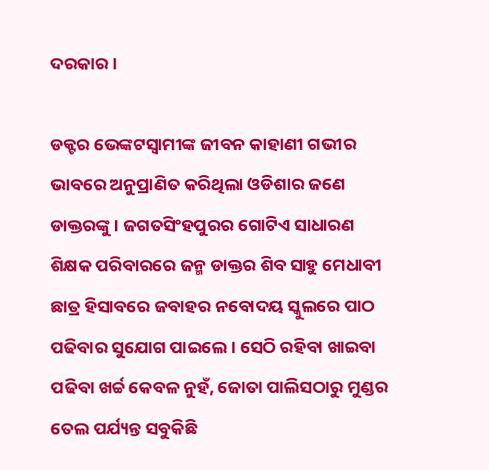ଦରକାର।

ଡକ୍ଟର ଭେଙ୍କଟସ୍ବାମୀଙ୍କ ଜୀବନ କାହାଣୀ ଗଭୀର ଭାବରେ ଅନୁପ୍ରାଣିତ କରିଥିଲା ଓଡିଶାର ଜଣେ ଡାକ୍ତରଙ୍କୁ। ଜଗତସିଂହପୁରର ଗୋଟିଏ ସାଧାରଣ ଶିକ୍ଷକ ପରିବାରରେ ଜନ୍ମ ଡାକ୍ତର ଶିବ ସାହୁ ମେଧାବୀ ଛାତ୍ର ହିସାବରେ ଜବାହର ନବୋଦୟ ସ୍କୁଲରେ ପାଠ ପଢିବାର ସୁଯୋଗ ପାଇଲେ। ସେଠି ରହିବା ଖାଇବା ପଢିବା ଖର୍ଚ୍ଚ କେବଳ ନୁହଁ, ଜୋତା ପାଲିସଠାରୁ ମୁଣ୍ଡର ତେଲ ପର୍ଯ୍ୟନ୍ତ ସବୁକିଛି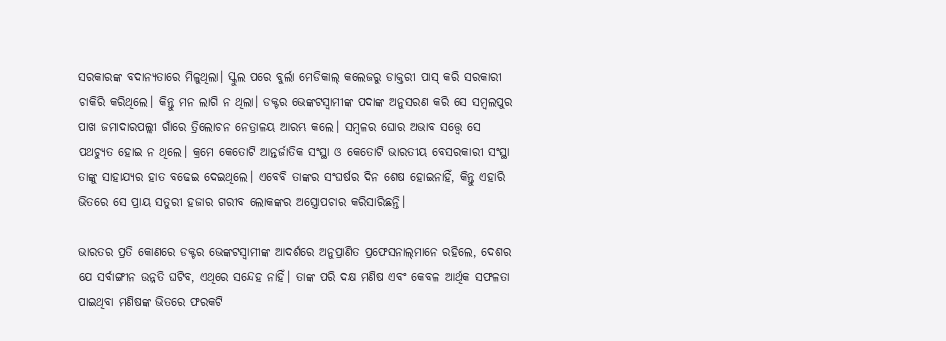ସରକାରଙ୍କ ବଦାନ୍ୟତାରେ ମିଳୁଥିଲା। ସ୍କୁଲ ପରେ ବୁର୍ଲା ମେଡିକାଲ୍‌ କଲେଜରୁ ଡାକ୍ତରୀ ପାସ୍‌ କରି ସରକାରୀ ଚାକିରି କରିଥିଲେ। କିନ୍ତୁ ମନ ଲାଗି ନ ଥିଲା। ଡକ୍ଟର ଭେଙ୍କଟସ୍ବାମୀଙ୍କ ପଦାଙ୍କ ଅନୁସରଣ କରି ସେ ସମ୍ବଲପୁର ପାଖ ଜମାଦାରପଲ୍ଲୀ ଗାଁରେ ତ୍ରିଲୋଚନ ନେତ୍ରାଳୟ ଆରମ୍ଭ କଲେ। ସମ୍ବଳର ଘୋର ଅଭାବ ସତ୍ତ୍ବେ ସେ ପଥଚ୍ୟୁତ ହୋଇ ନ ଥିଲେ। କ୍ରମେ କେତୋଟି ଆନ୍ତର୍ଜାତିକ ସଂସ୍ଥା ଓ କେତୋଟି ଭାରତୀୟ ବେସରକାରୀ ସଂସ୍ଥା ତାଙ୍କୁ ସାହାଯ୍ୟର ହାତ ବଢେଇ ଦେଇଥିଲେ। ଏବେବି ତାଙ୍କର ସଂଘର୍ଷର ଦିନ ଶେଷ ହୋଇନାହିଁ, କିନ୍ତୁ ଏହାରି ଭିତରେ ସେ ପ୍ରାୟ ସତୁରୀ ହଜାର ଗରୀବ ଲୋକଙ୍କର ଅସ୍ତ୍ରୋପଚାର କରିସାରିଛନ୍ତି।

ଭାରତର ପ୍ରତି କୋଣରେ ଡକ୍ଟର ଭେଙ୍କଟସ୍ବାମୀଙ୍କ ଆଦର୍ଶରେ ଅନୁପ୍ରାଣିତ ପ୍ରଫେସନାଲ୍‌ମାନେ ରହିଲେ, ଦେଶର ଯେ ସର୍ବାଙ୍ଗୀନ ଉନ୍ନତି ଘଟିବ, ଏଥିରେ ସନ୍ଦେହ ନାହିଁ। ତାଙ୍କ ପରି ଦକ୍ଷ ମଣିଷ ଏବଂ କେବଳ ଆର୍ଥିକ ସଫଳତା ପାଇଥିବା ମଣିଷଙ୍କ ଭିତରେ ଫରକଟି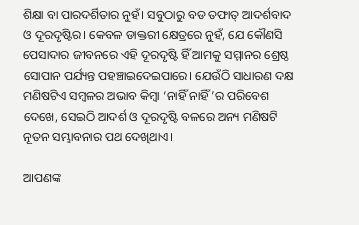ଶିକ୍ଷା ବା ପାରଦର୍ଶିତାର ନୁହଁ। ସବୁଠାରୁ ବଡ ତଫାତ୍‌ ଆଦର୍ଶବାଦ ଓ ଦୂରଦୃଷ୍ଟିର। କେବଳ ଡାକ୍ତରୀ କ୍ଷେତ୍ରରେ ନୁହଁ, ଯେ କୌଣସି ପେସାଦାର ଜୀବନରେ ଏହି ଦୂରଦୃଷ୍ଟି ହିଁ ଆମକୁ ସମ୍ମାନର ଶ୍ରେଷ୍ଠ ସୋପାନ ପର୍ଯ୍ୟନ୍ତ ପହଞ୍ଚାଇଦେଇପାରେ। ଯେଉଁଠି ସାଧାରଣ ଦକ୍ଷ ମଣିଷଟିଏ ସମ୍ବଳର ଅଭାବ କିମ୍ବା ‘ନାହିଁ ନାହିଁ’ର ପରିବେଶ ଦେଖେ, ସେଇଠି ଆଦର୍ଶ ଓ ଦୂରଦୃଷ୍ଟି ବଳରେ ଅନ୍ୟ ମଣିଷଟି ନୂତନ ସମ୍ଭାବନାର ପଥ ଦେଖିଥାଏ।

ଆପଣଙ୍କ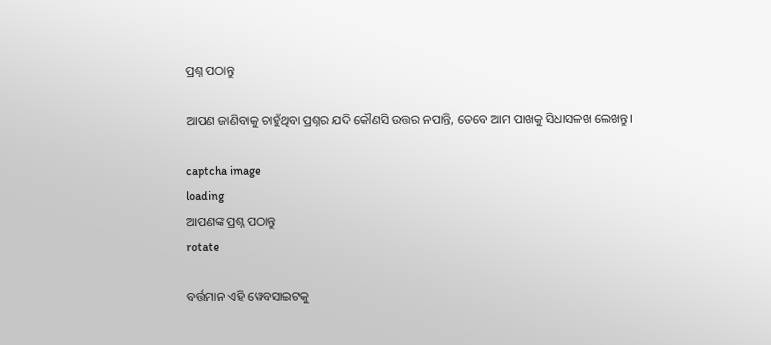ପ୍ରଶ୍ନ ପଠାନ୍ତୁ

ଆପଣ ଜାଣିବାକୁ ଚାହୁଁଥିବା ପ୍ରଶ୍ନର ଯଦି କୌଣସି ଉତ୍ତର ନପାନ୍ତି, ତେବେ ଆମ ପାଖକୁ ସିଧାସଳଖ ଲେଖନ୍ତୁ।

captcha image
loading
ଆପଣଙ୍କ ପ୍ରଶ୍ନ ପଠାନ୍ତୁ
rotate

ବର୍ତ୍ତମାନ ଏହି ୱେବସାଇଟକୁ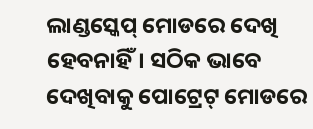ଲାଣ୍ଡସ୍କେପ୍ ମୋଡରେ ଦେଖି ହେବନାହିଁ। ସଠିକ ଭାବେ ଦେଖିବାକୁ ପୋଟ୍ରେଟ୍ ମୋଡରେ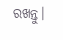ରଖନ୍ତୁ।